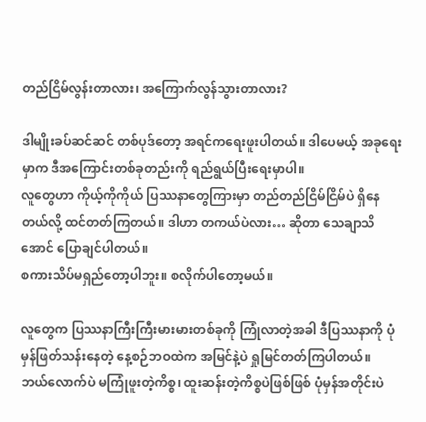တည်ငြိမ်လွန်းတာလား၊ အကြောက်လွန်သွားတာလား?

ဒါမျိုးခပ်ဆင်ဆင် တစ်ပုဒ်တော့ အရင်ကရေးဖူးပါတယ်။ ဒါပေမယ့် အခုရေးမှာက ဒီအကြောင်းတစ်ခုတည်းကို ရည်ရွယ်ပြီးရေးမှာပါ။
လူတွေဟာ ကိုယ့်ကိုကိုယ် ပြဿနာတွေကြားမှာ တည်တည်ငြိမ်ငြိမ်ပဲ ရှိနေတယ်လို့ ထင်တတ်ကြတယ်။ ဒါဟာ တကယ်ပဲလား… ဆိုတာ သေချာသိအောင် ပြောချင်ပါတယ်။
စကားသိပ်မရှည်တော့ပါဘူး။ စလိုက်ပါတော့မယ်။

လူတွေက ပြဿနာကြီးကြီးမားမားတစ်ခုကို ကြုံလာတဲ့အခါ ဒီပြဿနာကို ပုံမှန်ဖြတ်သန်းနေတဲ့ နေ့စဉ်ဘဝထဲက အမြင်နဲ့ပဲ ရှုမြင်တတ်ကြပါတယ်။
ဘယ်လောက်ပဲ မကြုံဖူးတဲ့ကိစ္စ၊ ထူးဆန်းတဲ့ကိစ္စပဲဖြစ်ဖြစ် ပုံမှန်အတိုင်းပဲ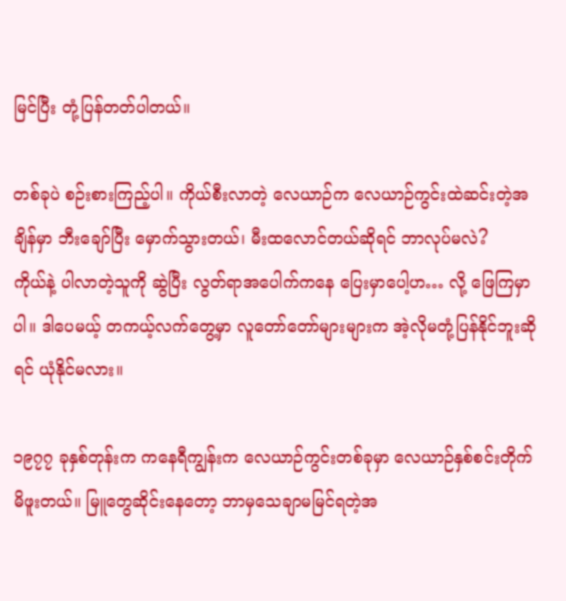မြင်ပြီး တုံ့ပြန်တတ်ပါတယ်။

တစ်ခုပဲ စဉ်းစားကြည့်ပါ။ ကိုယ်စီးလာတဲ့ လေယာဉ်က လေယာဉ်ကွင်းထဲဆင်းတဲ့အချိန်မှာ ဘီးချော်ပြီး မှောက်သွားတယ်၊ မီးထလောင်တယ်ဆိုရင် ဘာလုပ်မလဲ?
ကိုယ်နဲ့ ပါလာတဲ့သူကို ဆွဲပြီး လွတ်ရာအပေါက်ကနေ ပြေးမှာပေါ့ဟ… လို့ ဖြေကြမှာပါ။ ဒါပေမယ့် တကယ့်လက်တွေ့မှာ လူတော်တော်များများက အဲ့လိုမတုံ့ပြန်နိုင်ဘူးဆိုရင် ယုံနိုင်မလား။

၁၉၇၇ ခုနှစ်တုန်းက ကနေရီကျွန်းက လေယာဉ်ကွင်းတစ်ခုမှာ လေယာဉ်နှစ်စင်းတိုက်မိဖူးတယ်။ မြူတွေဆိုင်းနေတော့ ဘာမှသေချာမမြင်ရတဲ့အ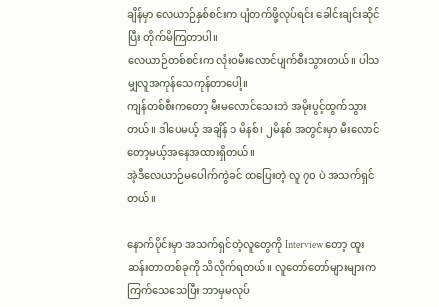ချိန်မှာ လေယာဉ်နှစ်စင်းက ပျံတက်ဖို့လုပ်ရင်း ခေါင်းချင်းဆိုင်ပြီး တိုက်မိကြတာပါ။
လေယာဉ်တစ်စင်းက လုံးဝမီးလောင်ပျက်စီးသွားတယ်။ ပါသမျှလူအကုန်သေကုန်တာပေါ့။
ကျန်တစ်စီးကတော့ မီးမလောင်သေးဘဲ အမိုးပွင့်ထွက်သွားတယ်။ ဒါပေမယ့် အချိန် ၁ မိနစ်၊ ၂မိနစ် အတွင်းမှာ မီးလောင်တော့မယ့်အနေအထားရှိတယ်။
အဲ့ဒီလေယာဉ်မပေါက်ကွဲခင် ထပြေးတဲ့ လူ ၇၀ ပဲ အသက်ရှင်တယ်။

နောက်ပိုင်းမှာ အသက်ရှင်တဲ့လူတွေကို Interview တော့ ထူးဆန်းတာတစ်ခုကို သိလိုက်ရတယ်။ လူတော်တော်များများက ကြက်သေသေပြီး ဘာမှမလုပ်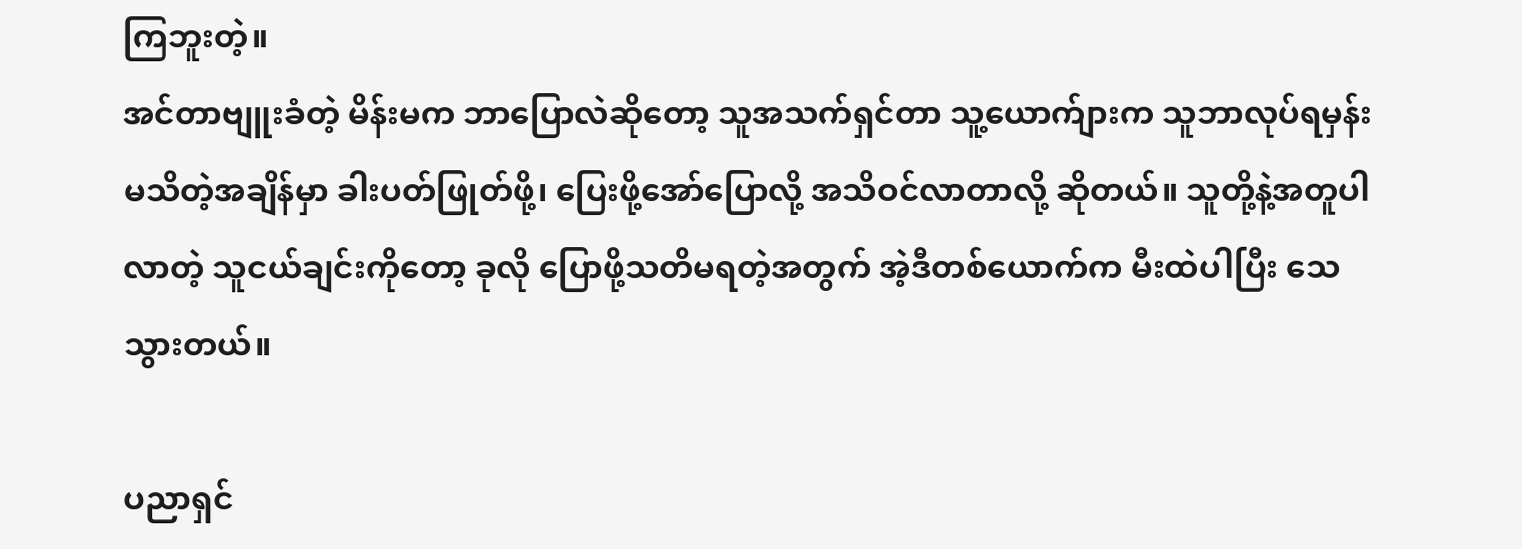ကြဘူးတဲ့။
အင်တာဗျူးခံတဲ့ မိန်းမက ဘာပြောလဲဆိုတော့ သူအသက်ရှင်တာ သူ့ယောက်ျားက သူဘာလုပ်ရမှန်းမသိတဲ့အချိန်မှာ ခါးပတ်ဖြုတ်ဖို့၊ ပြေးဖို့အော်ပြောလို့ အသိဝင်လာတာလို့ ဆိုတယ်။ သူတို့နဲ့အတူပါလာတဲ့ သူငယ်ချင်းကိုတော့ ခုလို ပြောဖို့သတိမရတဲ့အတွက် အဲ့ဒီတစ်ယောက်က မီးထဲပါပြီး သေသွားတယ်။

ပညာရှင်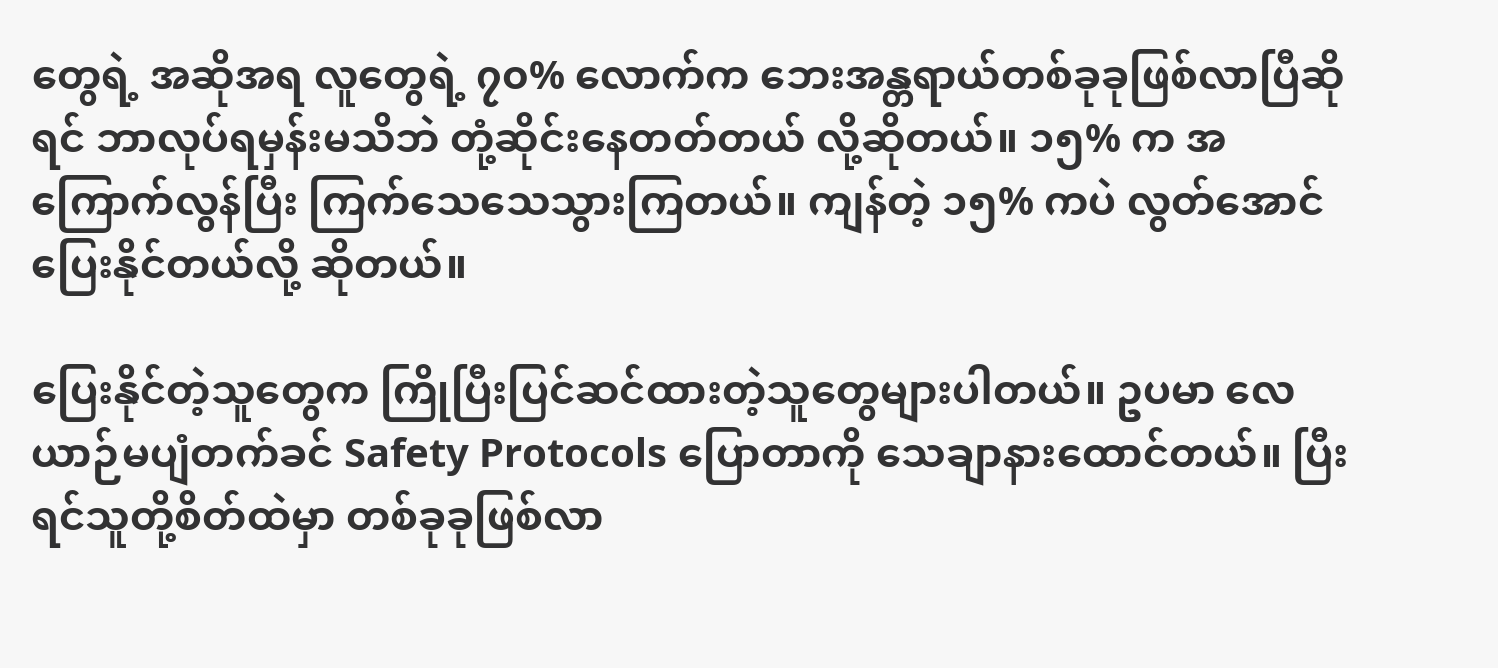တွေရဲ့ အဆိုအရ လူတွေရဲ့ ၇၀% လောက်က ဘေးအန္တရာယ်တစ်ခုခုဖြစ်လာပြီဆိုရင် ဘာလုပ်ရမှန်းမသိဘဲ တုံ့ဆိုင်းနေတတ်တယ် လို့ဆိုတယ်။ ၁၅% က အကြောက်လွန်ပြီး ကြက်သေသေသွားကြတယ်။ ကျန်တဲ့ ၁၅% ကပဲ လွတ်အောင်ပြေးနိုင်တယ်လို့ ဆိုတယ်။

ပြေးနိုင်တဲ့သူတွေက ကြိုပြီးပြင်ဆင်ထားတဲ့သူတွေများပါတယ်။ ဥပမာ လေယာဉ်မပျံတက်ခင် Safety Protocols ပြောတာကို သေချာနားထောင်တယ်။ ပြီးရင်သူတို့စိတ်ထဲမှာ တစ်ခုခုဖြစ်လာ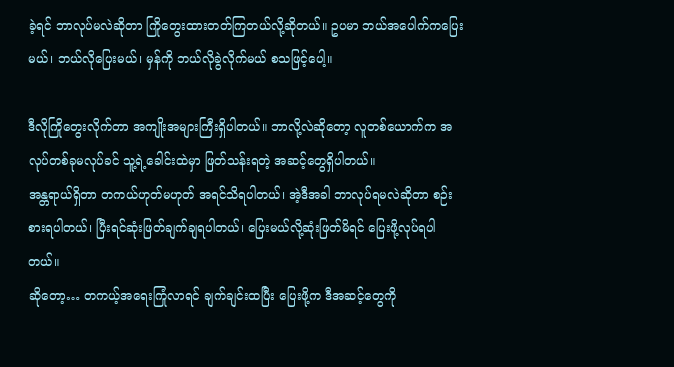ခဲ့ရင် ဘာလုပ်မလဲဆိုတာ ကြိုတွေးထားတတ်ကြတယ်လို့ဆိုတယ်။ ဥပမာ ဘယ်အပေါက်ကပြေးမယ်၊ ဘယ်လိုပြေးမယ်၊ မှန်ကို ဘယ်လိုခွဲလိုက်မယ် စသဖြင့်ပေါ့။

ဒီလိုကြိုတွေးလိုက်တာ အကျိုးအများကြီးရှိပါတယ်။ ဘာလို့လဲဆိုတော့ လူတစ်ယောက်က အလုပ်တစ်ခုမလုပ်ခင် သူ့ရဲ့ခေါင်းထဲမှာ ဖြတ်သန်းရတဲ့ အဆင့်တွေရှိပါတယ်။
အန္တရာယ်ရှိတာ တကယ်ဟုတ်မဟုတ် အရင်သိရပါတယ်၊ အဲ့ဒီအခါ ဘာလုပ်ရမလဲဆိုတာ စဉ်းစားရပါတယ်၊ ပြီးရင်ဆုံးဖြတ်ချက်ချရပါတယ်၊ ပြေးမယ်လို့ဆုံးဖြတ်မိရင် ပြေးဖို့လုပ်ရပါတယ်။
ဆိုတော့… တကယ့်အရေးကြုံလာရင် ချက်ချင်းထပြီး ပြေးဖို့က ဒီအဆင့်တွေကို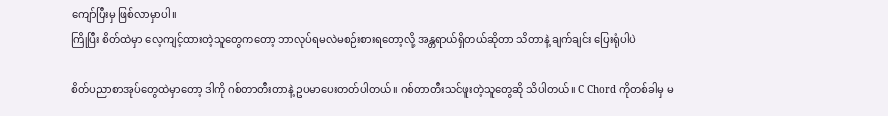ကျော်ပြီးမှ ဖြစ်လာမှာပါ။
ကြိုပြီး စိတ်ထဲမှာ လေ့ကျင့်ထားတဲ့သူတွေကတော့ ဘာလုပ်ရမလဲမစဉ်းစားရတော့လို့ အန္တရာယ်ရှိတယ်ဆိုတာ သိတာနဲ့ ချက်ချင်း ပြေးရုံပါပဲ

စိတ်ပညာစာအုပ်တွေထဲမှာတော့ ဒါကို ဂစ်တာတီးတာနဲ့ ဥပမာပေးတတ်ပါတယ်။ ဂစ်တာတီးသင်ဖူးတဲ့သူတွေဆို သိပါတယ်။ C Chord ကိုတစ်ခါမှ မ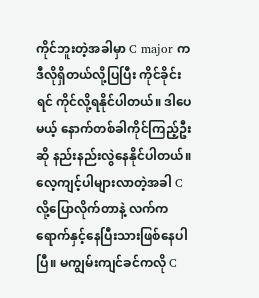ကိုင်ဘူးတဲ့အခါမှာ C major ကဒီလိုရှိတယ်လို့ပြပြီး ကိုင်ခိုင်းရင် ကိုင်လို့ရနိုင်ပါတယ်။ ဒါပေမယ့် နောက်တစ်ခါကိုင်ကြည့်ဦးဆို နည်းနည်းလွဲနေနိုင်ပါတယ်။
လေ့ကျင့်ပါများလာတဲ့အခါ C လို့ပြောလိုက်တာနဲ့ လက်က ရောက်နှင့်နေပြီးသားဖြစ်နေပါပြီ။ မကျွမ်းကျင်ခင်ကလို C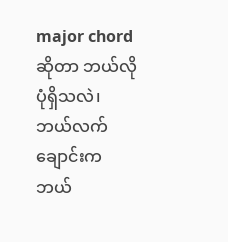major chord ဆိုတာ ဘယ်လိုပုံရှိသလဲ၊ ဘယ်လက်ချောင်းက ဘယ်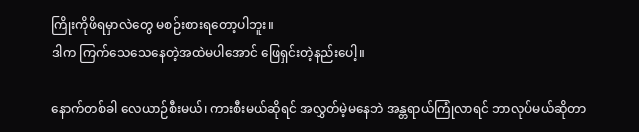ကြိုးကိုဖိရမှာလဲတွေ မစဉ်းစားရတော့ပါဘူး။
ဒါက ကြက်သေသေနေတဲ့အထဲမပါအောင် ဖြေရှင်းတဲ့နည်းပေါ့။

နောက်တစ်ခါ လေယာဉ်စီးမယ်၊ ကားစီးမယ်ဆိုရင် အလွှတ်မဲ့မနေဘဲ အန္တရာယ်ကြုံလာရင် ဘာလုပ်မယ်ဆိုတာ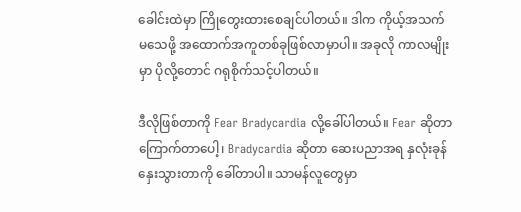ခေါင်းထဲမှာ ကြိုတွေးထားစေချင်ပါတယ်။ ဒါက ကိုယ့်အသက်မသေဖို့ အထောက်အကူတစ်ခုဖြစ်လာမှာပါ။ အခုလို ကာလမျိုးမှာ ပိုလို့တောင် ဂရုစိုက်သင့်ပါတယ်။

ဒီလိုဖြစ်တာကို Fear Bradycardia လို့ခေါ်ပါတယ်။ Fear ဆိုတာ ကြောက်တာပေါ့၊ Bradycardia ဆိုတာ ဆေးပညာအရ နှလုံးခုန်နှေးသွားတာကို ခေါ်တာပါ။ သာမန်လူတွေမှာ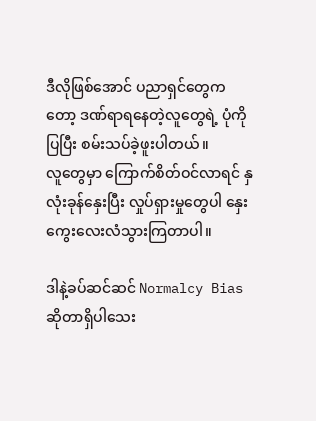ဒီလိုဖြစ်အောင် ပညာရှင်တွေကတော့ ဒဏ်ရာရနေတဲ့လူတွေရဲ့ ပုံကို ပြပြီး စမ်းသပ်ခဲ့ဖူးပါတယ်။
လူတွေမှာ ကြောက်စိတ်ဝင်လာရင် နှလုံးခုန်နှေးပြီး လှုပ်ရှားမှုတွေပါ နှေးကွေးလေးလံသွားကြတာပါ။

ဒါနဲ့ခပ်ဆင်ဆင် Normalcy Bias ဆိုတာရှိပါသေး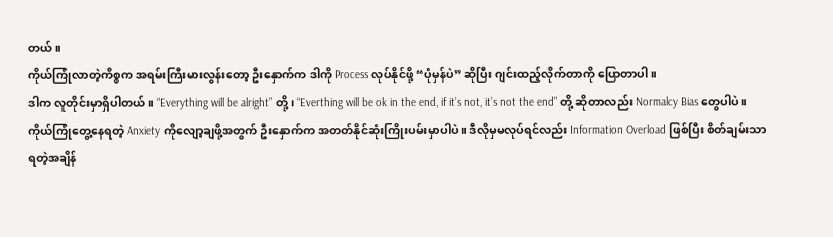တယ်။
ကိုယ်ကြုံလာတဲ့ကိစ္စက အရမ်းကြီးမားလွန်းတော့ ဦးနှောက်က ဒါကို Process လုပ်နိုင်ဖို့ “ပုံမှန်ပဲ” ဆိုပြီး ဂျင်းထည့်လိုက်တာကို ပြောတာပါ။
ဒါက လူတိုင်းမှာရှိပါတယ်။ “Everything will be alright” တို့၊ “Everthing will be ok in the end, if it’s not, it’s not the end” တို့ ဆိုတာလည်း Normalcy Bias တွေပါပဲ။
ကိုယ်ကြုံတွေ့နေရတဲ့ Anxiety ကိုလျော့ချဖို့အတွက် ဦးနှောက်က အတတ်နိုင်ဆုံးကြိုးပမ်းမှာပါပဲ။ ဒီလိုမှမလုပ်ရင်လည်း Information Overload ဖြစ်ပြီး စိတ်ချမ်းသာရတဲ့အချိန်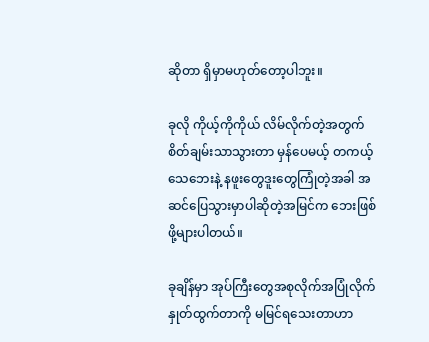ဆိုတာ ရှိမှာမဟုတ်တော့ပါဘူး။

ခုလို ကိုယ့်ကိုကိုယ် လိမ်လိုက်တဲ့အတွက် စိတ်ချမ်းသာသွားတာ မှန်ပေမယ့် တကယ့်သေဘေးနဲ့ နဖူးတွေဒူးတွေကြုံတဲ့အခါ အဆင်ပြေသွားမှာပါဆိုတဲ့အမြင်က ဘေးဖြစ်ဖို့များပါတယ်။

ခုချိန်မှာ အုပ်ကြီးတွေအစုလိုက်အပြုံလိုက် နှုတ်ထွက်တာကို မမြင်ရသေးတာဟာ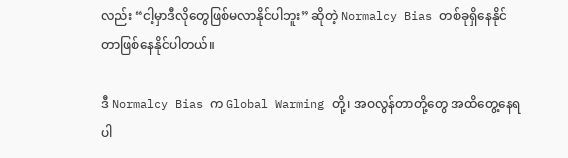လည်း “ငါ့မှာဒီလိုတွေဖြစ်မလာနိုင်ပါဘူး” ဆိုတဲ့ Normalcy Bias တစ်ခုရှိနေနိုင်တာဖြစ်နေနိုင်ပါတယ်။

ဒီ Normalcy Bias က Global Warming တို့၊ အဝလွန်တာတို့တွေ အထိတွေ့နေရပါ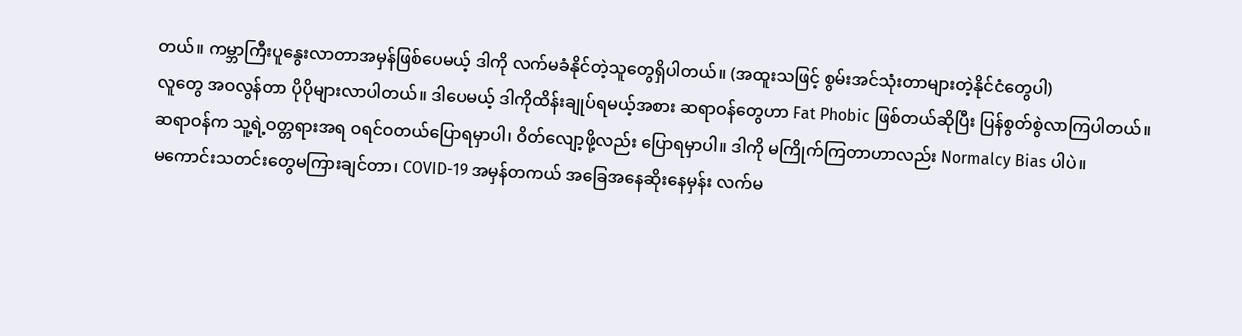တယ်။ ကမ္ဘာကြီးပူနွေးလာတာအမှန်ဖြစ်ပေမယ့် ဒါကို လက်မခံနိုင်တဲ့သူတွေရှိပါတယ်။ (အထူးသဖြင့် စွမ်းအင်သုံးတာများတဲ့နိုင်ငံတွေပါ)
လူတွေ အဝလွန်တာ ပိုပိုများလာပါတယ်။ ဒါပေမယ့် ဒါကိုထိန်းချုပ်ရမယ့်အစား ဆရာဝန်တွေဟာ Fat Phobic ဖြစ်တယ်ဆိုပြီး ပြန်စွတ်စွဲလာကြပါတယ်။
ဆရာဝန်က သူ့ရဲ့ဝတ္တရားအရ ဝရင်ဝတယ်ပြောရမှာပါ၊ ဝိတ်လျော့ဖို့လည်း ပြောရမှာပါ။ ဒါကို မကြိုက်ကြတာဟာလည်း Normalcy Bias ပါပဲ။
မကောင်းသတင်းတွေမကြားချင်တာ၊ COVID-19 အမှန်တကယ် အခြေအနေဆိုးနေမှန်း လက်မ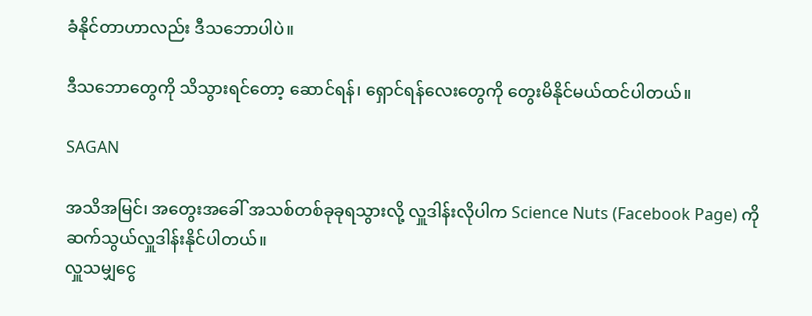ခံနိုင်တာဟာလည်း ဒီသဘောပါပဲ။

ဒီသဘောတွေကို သိသွားရင်တော့ ဆောင်ရန်၊ ရှောင်ရန်လေးတွေကို တွေးမိနိုင်မယ်ထင်ပါတယ်။

SAGAN

အသိအမြင်၊ အတွေးအခေါ် အသစ်တစ်ခုခုရသွားလို့ လှူဒါန်းလိုပါက Science Nuts (Facebook Page) ကို ဆက်သွယ်လှူဒါန်းနိုင်ပါတယ်။
လှူသမျှငွေ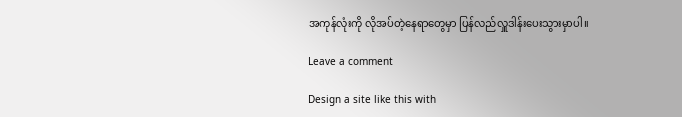အကုန်လုံးကို လိုအပ်တဲ့နေရာတွေမှာ ပြန်လည်လှူဒါန်းပေးသွားမှာပါ။

Leave a comment

Design a site like this with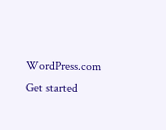WordPress.com
Get started